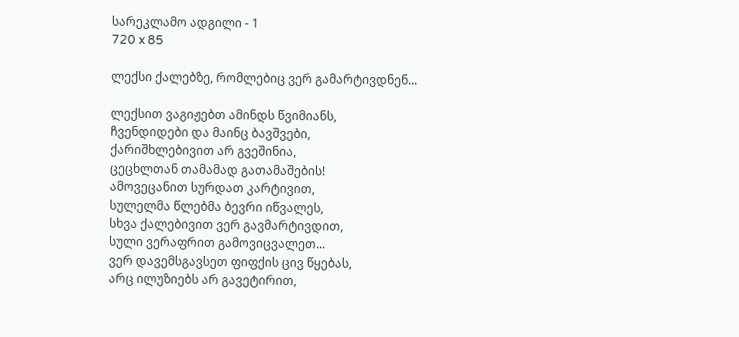სარეკლამო ადგილი - 1
720 x 85

ლექსი ქალებზე, რომლებიც ვერ გამარტივდნენ...

ლექსით ვაგიჟებთ ამინდს წვიმიანს,
ჩვენდიდები და მაინც ბავშვები,
ქარიშხლებივით არ გვეშინია,
ცეცხლთან თამამად გათამაშების!
ამოვეცანით სურდათ კარტივით,
სულელმა წლებმა ბევრი იწვალეს,
სხვა ქალებივით ვერ გავმარტივდით,
სული ვერაფრით გამოვიცვალეთ...
ვერ დავემსგავსეთ ფიფქის ცივ წყებას,
არც ილუზიებს არ გავეტირით,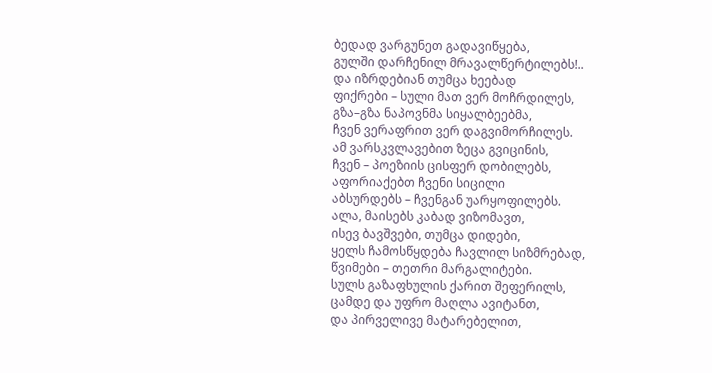ბედად ვარგუნეთ გადავიწყება,
გულში დარჩენილ მრავალწერტილებს!..
და იზრდებიან თუმცა ხეებად
ფიქრები – სული მათ ვერ მოჩრდილეს,
გზა–გზა ნაპოვნმა სიყალბეებმა,
ჩვენ ვერაფრით ვერ დაგვიმორჩილეს.
ამ ვარსკვლავებით ზეცა გვიცინის,
ჩვენ – პოეზიის ცისფერ დობილებს,
აფორიაქებთ ჩვენი სიცილი
აბსურდებს – ჩვენგან უარყოფილებს.
ალა, მაისებს კაბად ვიზომავთ,
ისევ ბავშვები, თუმცა დიდები,
ყელს ჩამოსწყდება ჩავლილ სიზმრებად,
წვიმები – თეთრი მარგალიტები.
სულს გაზაფხულის ქარით შეფერილს,
ცამდე და უფრო მაღლა ავიტანთ,
და პირველივე მატარებელით,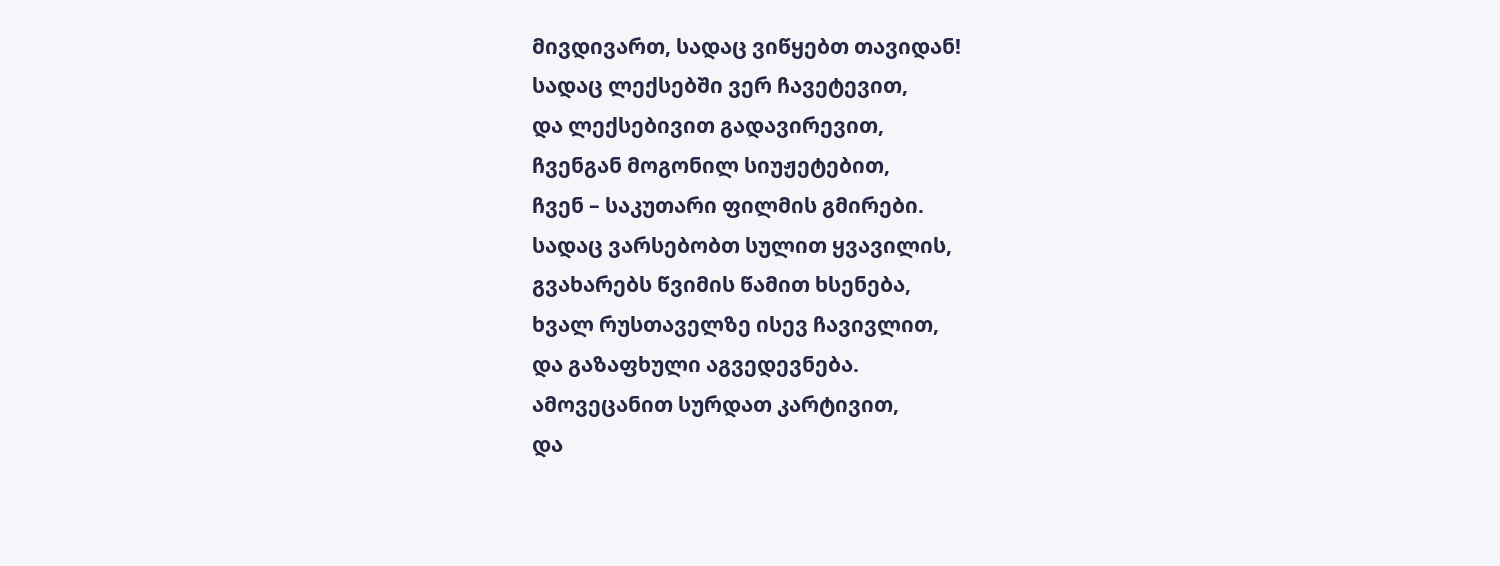მივდივართ, სადაც ვიწყებთ თავიდან!
სადაც ლექსებში ვერ ჩავეტევით,
და ლექსებივით გადავირევით,
ჩვენგან მოგონილ სიუჟეტებით,
ჩვენ – საკუთარი ფილმის გმირები.
სადაც ვარსებობთ სულით ყვავილის,
გვახარებს წვიმის წამით ხსენება,
ხვალ რუსთაველზე ისევ ჩავივლით,
და გაზაფხული აგვედევნება.
ამოვეცანით სურდათ კარტივით,
და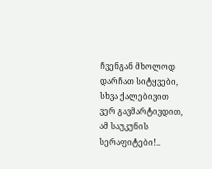ჩვენგან მხოლოდ დარჩათ სიტყვები,
სხვა ქალებივით ვერ გავმარტივდით,
ამ საუკუნის სერაფიტები!..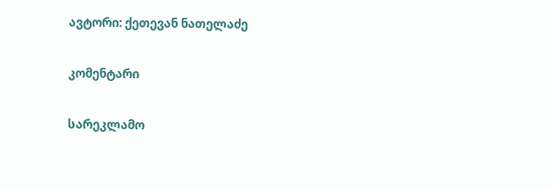ავტორი: ქეთევან ნათელაძე

კომენტარი

სარეკლამო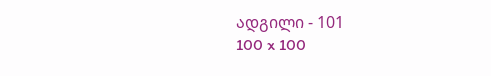ადგილი - 101
100 x 100